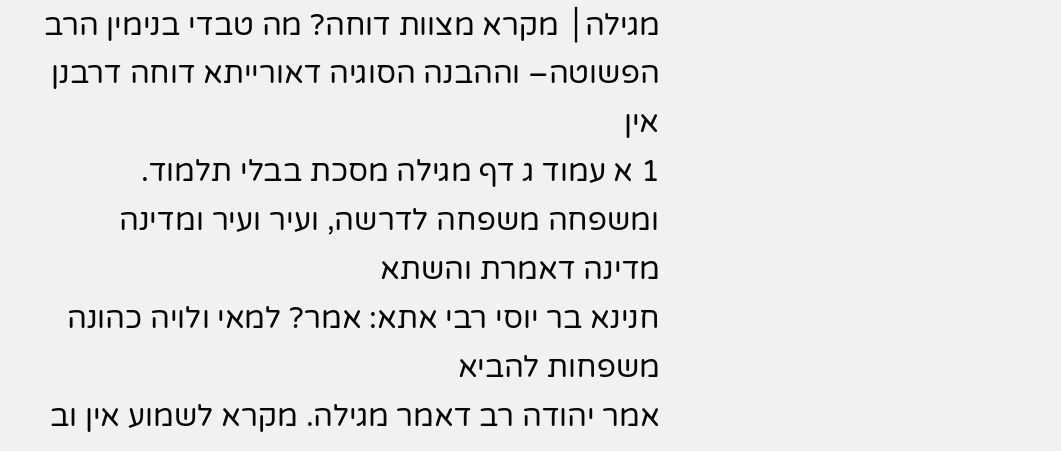מגילה│ מקרא מצוות דוחה? מה טבדי בנימין הרב
הפשוטה– וההבנה הסוגיה דאורייתא דוחה דרבנן אין
1 א עמוד ג דף מגילה מסכת בבלי תלמוד.
ומשפחה משפחה לדרשה, ועיר ועיר ומדינה מדינה דאמרת והשתא
חנינא בר יוסי רבי אתא: אמר? למאי ולויה כהונה משפחות להביא
אמר יהודה רב דאמר מגילה. מקרא לשמוע אין וב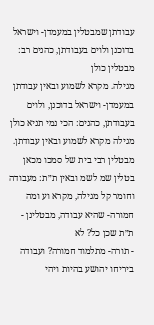עבודתן שמבטלין במעמדן- וישראל בדוכנן ולוים בעבודתן, כהנים רב: מבטלין כולן
מגילה. מקרא לשמוע ובאין עבודתן
במעמדן- וישראל בדוכנן, ולוים בעבודתן, כהנים: הכי נמי תניא כולן
מגילה מקרא לשמוע ובאין עבודתן. מבטלין רבי בית של סמכו מכאן
בטלין שמ לשמ ובאין ת״ת: מעבודה וחומר קל מגילה, מקרא וע ומה
חמורה- שהיא עבודה, מבטלינן - ת״ת שכן כל? לא
- תורה- מתלמוד חמורה? ועבודה ביריחו יהושע בהיות ויהי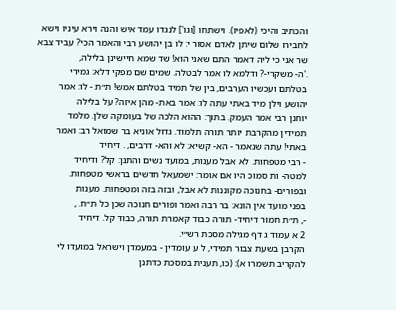והכתיב והיכי (לאפיו). וישתחו [וגו'] לנגדו עמד איש והנה וירא עיניו וישא
לחבירו שלום שיתן לאדם אסור י: לו בן יהושע רבי והאמר הכי? עביד צבא שר אני כי ליה דאמר התם שאני הוא! שד שמא חיישינן בלילה,
.'ה- משקרי-? ודלמא לו אמר לבטלה. שמים שם מפקי דלא: גמירי
בטלתם ועכשיו הערבים, בין של תמיד בטלתם אמש! ת״ת - לו: אמר
יהושע וילן מיד באתי עתה לו: אמר באת- מהן איזה? על בלילה
יוחנן רבי אמר העמק. בתוך: ההוא הלכה של בעומקה שלן. מלמד
תמידין מהקרבת יותר תורה תלמוד. גדול אוניא בר שמואל רב: ואמר
באתי! עתה שנאמר - הא- קשיא: לא והא- דרבים, . דיחיד
- רבי מטפחות. לא אבל מענות, במועד נשים והתנן: קל? ודיחיד
למטה- ות סמוכ היו אם אומר: ישמעאל חדשים בראשי מטפחות.
ובפורים- בחנוכה מקוננות לא אבל, ובזה בזה ומטפחות. מענות
בפני מועד אין הונא: בר רבה ואמר ופורים חנוכה שכן כל ת״ח. ,
-, ת״ת חמור דיחיד- תורה כבוד קאמרת תורה, כבוד קל. דיחיד
2 א עמוד ג דף מגילה מסכת רש״י.
הקרבן בשעת צבור תמידי, ל ע עומדין - במעמדן וישראל במועדו לי להקריב תשמרו א): (כו, תענית במסכת כדתנן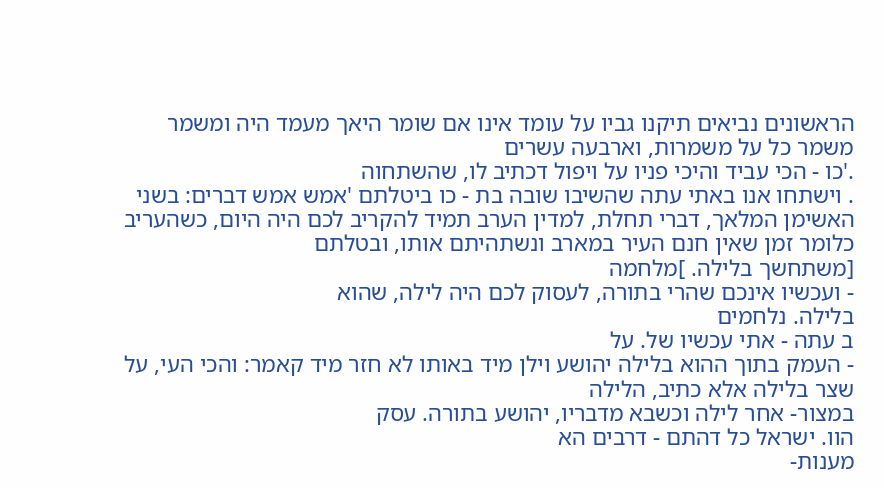הראשונים נביאים תיקנו גביו על עומד אינו אם שומר היאך מעמד היה ומשמר משמר כל על משמרות, וארבעה עשרים
.'כו - הכי עביד והיכי פניו על ויפול דכתיב לו, שהשתחוה
. וישתחו אנו באתי עתה שהשיבו שובה בת - כו ביטלתם 'אמש אמש דברים: בשני האשימן המלאך, דברי תחלת, למדין הערב תמיד להקריב לכם היה היום, כשהעריב כלומר זמן שאין חנם העיר במארב ונשתהיתם אותו, ובטלתם
[משתחשך בלילה. ]מלחמה
- ועכשיו אינכם שהרי בתורה, לעסוק לכם היה לילה, שהוא
בלילה. נלחמים
ב עתה - אתי עכשיו של. על
- העמק בתוך ההוא בלילה יהושע וילן מיד באותו לא חזר מיד קאמר: והכי העי, על שצר בלילה אלא כתיב, הלילה
במצור- אחר לילה וכשבא מדבריו, יהושע בתורה. עסק
הוו. ישראל כל דהתם - דרבים הא
מענות-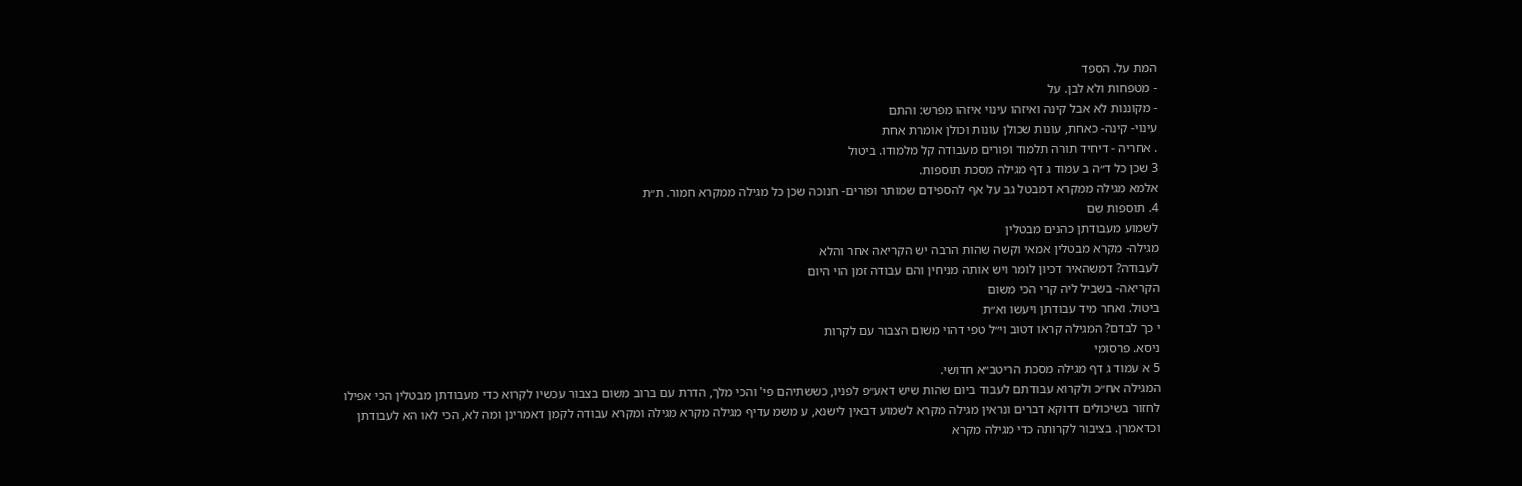המת על. הספד
- מטפחות ולא לבן. על
- מקוננות לא אבל קינה ואיזהו עינוי איזהו מפרש: והתם
עינוי- קינה- כאחת, עונות שכולן עונות וכולן אומרת אחת
. אחריה - דיחיד תורה תלמוד ופורים מעבודה קל מלמודו. ביטול
3 שכן כל ד״ה ב עמוד ג דף מגילה מסכת תוספות.
אלמא מגילה ממקרא דמבטל גב על אף להספידם שמותר ופורים- חנוכה שכן כל מגילה ממקרא חמור. ת״ת
4. תוספות שם
לשמוע מעבודתן כהנים מבטלין
מגילה- מקרא מבטלין אמאי וקשה שהות הרבה יש הקריאה אחר והלא
לעבודה? דמשהאיר דכיון לומר ויש אותה מניחין והם עבודה זמן הוי היום
הקריאה- בשביל ליה קרי הכי משום
ביטול. ואחר מיד עבודתן ויעשו וא״ת
י כך לבדם? המגילה קראו דטוב וי״ל טפי דהוי משום הצבור עם לקרות
ניסא. פרסומי
5 א עמוד ג דף מגילה מסכת הריטב״א חדושי.
המגילה אח״כ ולקרוא עבודתם לעבוד ביום שהות שיש דאע״פ לפניו, כששתיהם פי' והכי מלך, הדרת עם ברוב משום בצבור עכשיו לקרוא כדי מעבודתן מבטלין הכי אפילו
לחזור בשיכולים דדוקא דברים ונראין מגילה מקרא לשמוע דבאין לישנא, ע משמ עדיף מגילה מקרא מגילה ומקרא עבודה לקמן דאמרינן ומה לא, הכי לאו הא לעבודתן
וכדאמרן. בציבור לקרותה כדי מגילה מקרא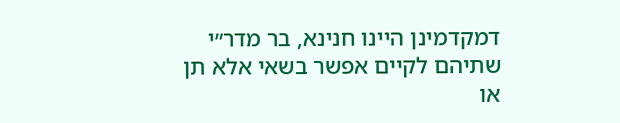דמקדמינן היינו חנינא, בר מדר״י
שתיהם לקיים אפשר בשאי אלא תן או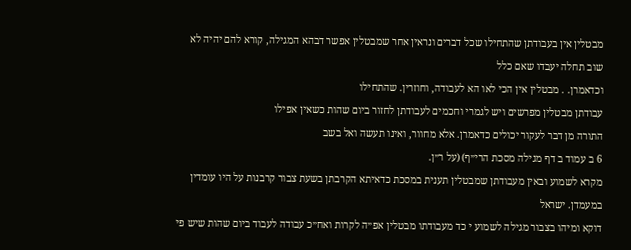מבטלין אין בעבודתן שהתחילו שכל דברים ונראין אחר שמבטלין אפשר דבהא המגילה, קורא להם יהיה לא שוב תחלה יעבדו שאם כלל
וכדאמרן. . מבטלין אין הכי לאו הא לעבודה, וחוזרין. שהתחילו
עבודתן מבטלין מפרשים ויש לגמרי וחכמים לעבודתן לחזור ביום שהות כשאין אפילו
התורה מן דבר לעקור יכולים כדאמרן. אלא מחוור, ואינו תעשה ואל בשב
6 ב עמוד ב דף מגילה מסכת הרי״ף) (על ר״ן.
מקרא לשמוע ובאין מעבודתן שמבטלין תענית במסכת כדאיתא הקרבתן בשעת צבור קרבנות על היו עומדין במעמדן. ישראל
דוקא ומיהו בצבור מגילה לשמוע י כד מעבודתו מבטלין אפ״ה לקרות ואח״כ עבודה לעבוד ביום שהות שיש פי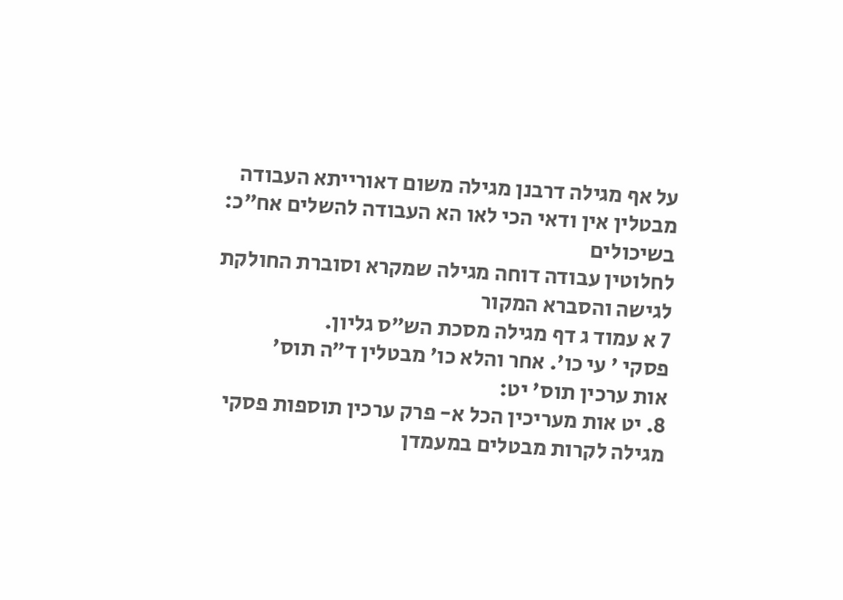על אף מגילה דרבנן מגילה משום דאורייתא העבודה מבטלין אין ודאי הכי לאו הא העבודה להשלים אח״כ: בשיכולים
לחלוטין עבודה דוחה מגילה שמקרא וסוברת החולקת לגישה והסברא המקור
7 א עמוד ג דף מגילה מסכת הש״ס גליון.
פסקי ' עי כו'. אחר והלא כו' מבטלין ד״ה תוס'
אות ערכין תוס' יט:
8. יט אות מעריכין הכל א- פרק ערכין תוספות פסקי
מגילה לקרות מבטלים במעמדן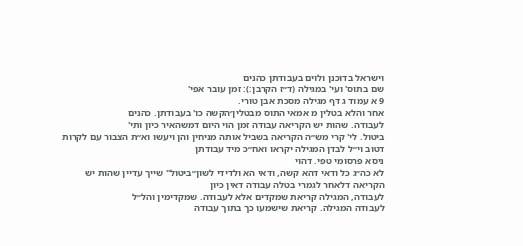וישראל בדוכנן ולוים בעבודתן כהנים
שם בתוס' ועי' במגילה (ד״ז הקרבן:): זמן עובר אפי'
9 א עמוד ג דף מגילה מסכת אבן טורי.
אחר והלא בטלין מ אמאי התוס מבטלין׳הקשה כו' בעבודתן. כהנים
לעבודה. שהות יש הקריאה עבודה זמן הוי היום דמשהאיר כיון ותי'
ביטול. לי' קרי מש״ה הקריאה בשביל אותה מניחין והן ויעשו וא״ת הצבור עם לקרות דטוב וי״ל לבדן המגילה יקראו ואח״כ מיד עבודתן
ניסא פרסומי טפי. דהוי
לא כה״ג כל ודאי דהא קשה, ודאי הא ולדידי לשון״ביטול" שייך עדיין שהות יש הקריאה דלאחר לגמרי בטלה עבודה דאין כיון
לעבודה, המגילה קריאת שמקדים אלא לעבודה. שמקדימין והל״ל
לעבודה המגילה. קריאת שישמעו כך בתוך עבודה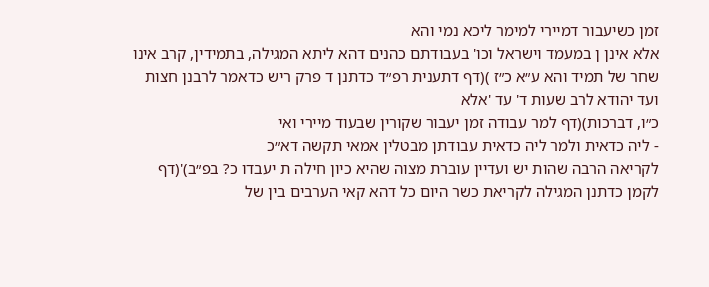זמן כשיעבור דמיירי למימר ליכא נמי והא
אלא אינן ן במעמד וישראל וכו' בעבודתם כהנים דהא ליתא המגילה, בתמידין, קרב אינו שחר של תמיד והא ע״א כ״ז )(דף דתענית רפ״ד כדתנן ד פרק ריש כדאמר לרבנן חצות ועד יהודא לרב שעות ד' עד 'אלא
כ״ו, דברכות)(דף למר עבודה זמן יעבור שקורין שבעוד מיירי ואי
- ליה כדאית ולמר ליה כדאית עבודתן מבטלין אמאי תקשה דא״כ
לקריאה הרבה שהות יש ועדיין עוברת מצוה שהיא כיון חילה ת יעבדו כ? בפ״ב)'(דף לקמן כדתנן המגילה לקריאת כשר היום כל דהא קאי הערבים בין של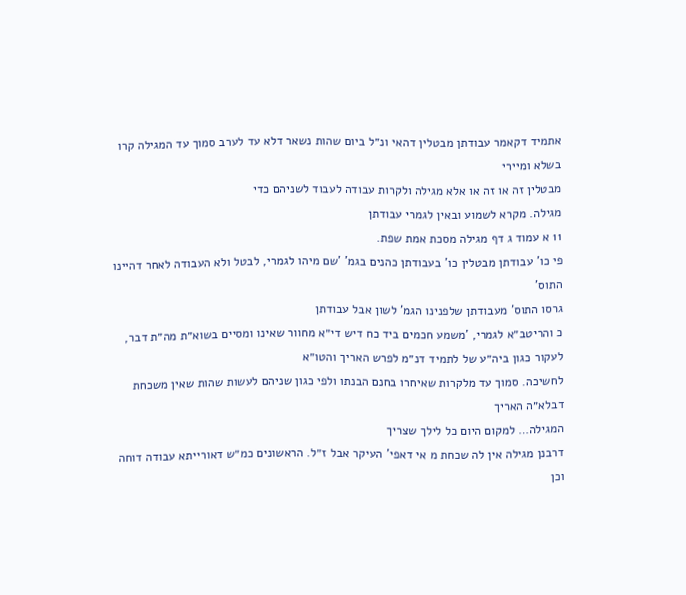אתמיד דקאמר עבודתן מבטלין דהאי ונ״ל ביום שהות נשאר דלא עד לערב סמוך עד המגילה קרו בשלא ומיירי
מבטלין זה או זה או אלא מגילה ולקרות עבודה לעבוד לשניהם כדי
מגילה. מקרא לשמוע ובאין לגמרי עבודתן
11 א עמוד ג דף מגילה מסכת אמת שפת.
פי כו' עבודתן מבטלין כו' בעבודתן כהנים בגמ' 'שם מיהו לגמרי, לבטל ולא העבודה לאחר דהיינו התוס'
גרסו התוס' מעבודתן שלפנינו הגמ' לשון אבל עבודתן
כ והריטב״א לגמרי, 'משמע חכמים ביד כח דיש די״א מחוור שאינו ומסיים בשוא״ת מה״ת דבר, לעקור כגון ביה״ע של לתמיד דנ״מ לפרש האריך והטו״א
לחשיכה. סמוך עד מלקרות שאיחרו בחנם הבנתו ולפי כגון שניהם לעשות שהות שאין משכחת דבלא״ה האריך
המגילה… למקום היום כל לילך שצריך
דרבנן מגילה אין לה שכחת מ אי דאפי' העיקר אבל ז״ל. הראשונים כמ״ש דאורייתא עבודה דוחה וכן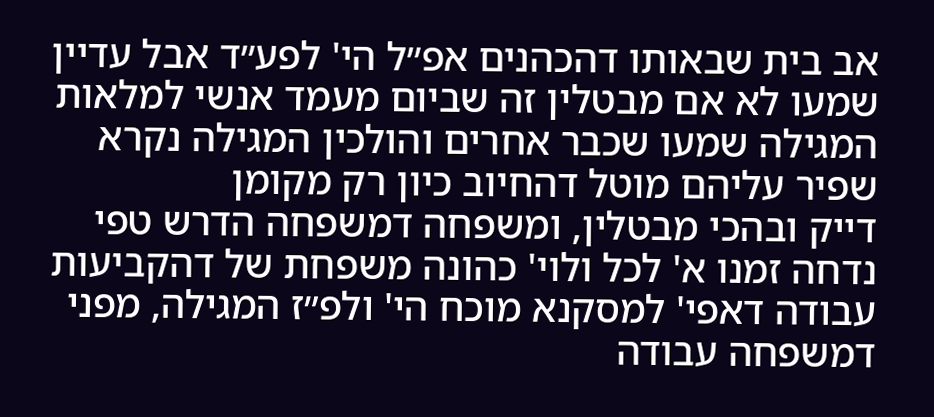אב בית שבאותו דהכהנים אפ״ל הי' לפע״ד אבל עדיין שמעו לא אם מבטלין זה שביום מעמד אנשי למלאות המגילה שמעו שכבר אחרים והולכין המגילה נקרא שפיר עליהם מוטל דהחיוב כיון רק מקומן
דייק ובהכי מבטלין, ומשפחה דמשפחה הדרש טפי נדחה זמנו א' לכל ולוי' כהונה משפחת של דהקביעות עבודה דאפי' למסקנא מוכח הי' ולפ״ז המגילה, מפני דמשפחה עבודה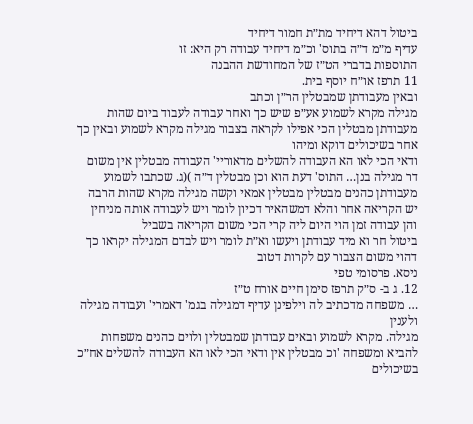ביטול דהא דיחיד מת״ת חמור דיחיד
עדיף מ״מ ד״ה בתוס' וכ״מ דיחיד עבודה רק היא: זו
התוספות בדברי הט״ז של המחודשת ההבנה
11 תרפז או״ח יוסף בית.
ובאין מעבודתן שמבטלין הר״ן וכתב
מגילה מקרא לשמוע אע״פ שיש כך ואחר עבודה לעבוד ביום שהות מעבודתן מבטלין הכי אפילו לקראה בצבור מגילה מקרא לשמוע ובאין כך אחר בשיכולים דוקא ומיהו
ודאי הכי לאו הא העבודה להשלים מדאוריי' העבודה מבטלין אין משום
דר מגילה בנן… התוס' דעת הוא וכן מבטלין ד״ה )(ג. שכתבו לשמוע מעבודתן כהנים מבטלין מבטלין אמאי וקשה מגילה מקרא שהות הרבה יש הקריאה אחר והלא דמשהאיר דכיון לומר ויש לעבודה אותה מניחין והן עבודה זמן הוי היום ליה קרי הכי משום הקריאה בשביל
ביטול חר וא מיד עבודתן ויעשו וא״ת לומר ויש לבדם המגילה יקראו כך דהוי משום הצבור עם לקרות דטוב
ניסא. פרסומי טפי
12. ג ב- ס״ק תרפז סימן חיים אורח ט״ז
… משפחה מדכתיב לה וילפינן עדיף דמגילה בגמ' דאמרי' ועבודה מגילה ולענין
מגילה. מקרא לשמוע ובאים עבודתן שמבטלין ולוים כהנים משפחות להביא ומשפחה 'וכ מבטלין אין ודאי הכי לאו הא העבודה להשלים אח״כ בשיכולים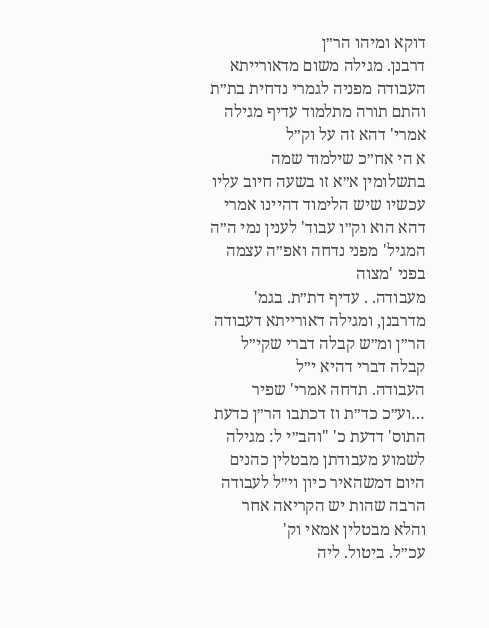דוקא ומיהו הר״ן
דרבנן. מגילה משום מדאורייתא העבודה מפניה לגמרי נדחית בת״ת והתם תורה מתלמוד עדיף מגילה אמרי' דהא זה על וק״ל
א הי אח״כ שילמוד שמה בתשלומין א״א זו בשעה חיוב עליו עכשיו שיש הלימוד דהיינו אמרי דהא הוא וק״ו עבוד' לענין נמי ה״ה המגיל' מפני נדחה ואפ״ה עצמה בפני 'מצוה
מעבודה. . עדיף דת״ת. בגמ' מדרבנן, ומגילה דאורייתא דעבודה הר״ן ומ״ש קבלה דברי שקי״ל קבלה דברי דהיא י״ל
העבודה. תדחה אמרי' שפיר …וע״כ כד״ת וז דכתבו הר״ן כדעת התוס' דדעת כ' "והב״י ל: מגילה לשמוע מעבודתן מבטלין כהנים היום דמשהאיר כיון וי״ל לעבודה הרבה שהות יש הקריאה אחר והלא מבטלין אמאי וק'
עכ״ל. ביטול. ליה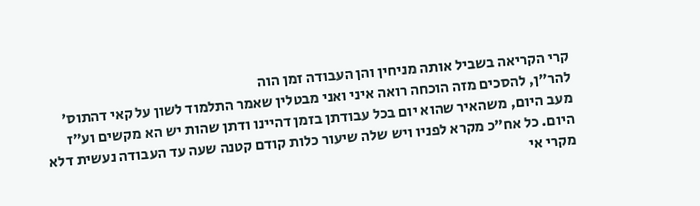קרי הקריאה בשביל אותה מניחין והן העבודה זמן הוה
להר״ן, להסכים מזה הוכחה רואה איני ואני מבטלין שאמר התלמוד לשון על קאי דהתוס'
מעב היום, משהאיר שהוא יום בכל עבודתן בזמן דהיינו ודתן שהות יש הא מקשים וע״ז
היום. כל אח״כ מקרא לפניו ויש שלה שיעור כלות קודם קטנה שעה עד העבודה נעשית דלא מקרי אי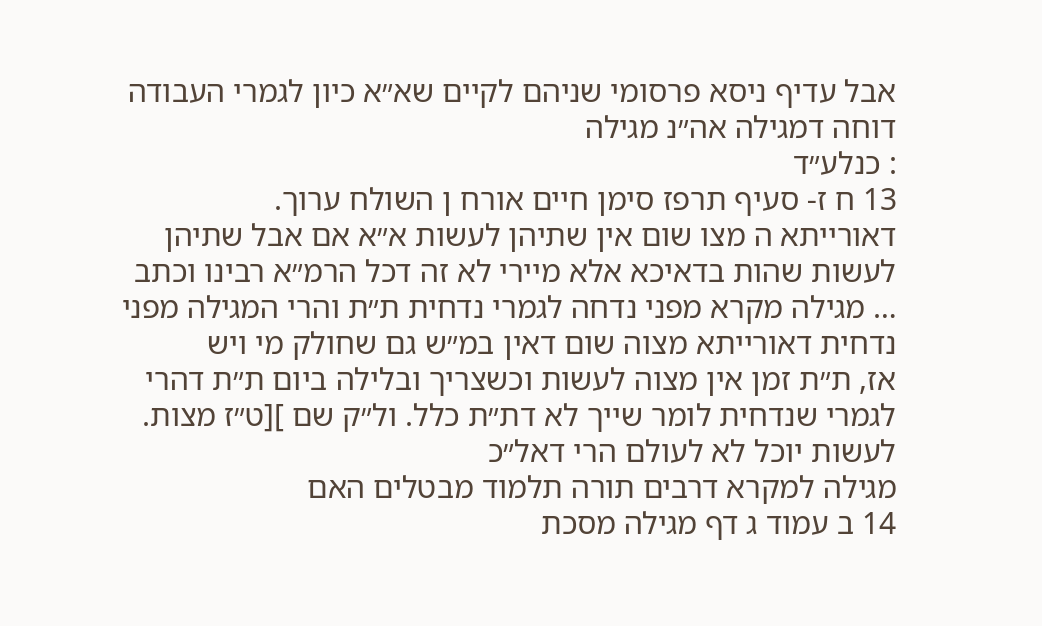אבל עדיף ניסא פרסומי שניהם לקיים שא״א כיון לגמרי העבודה דוחה דמגילה אה״נ מגילה
: כנלע״ד
13 ח ז- סעיף תרפז סימן חיים אורח ן השולח ערוך.
דאורייתא ה מצו שום אין שתיהן לעשות א״א אם אבל שתיהן לעשות שהות בדאיכא אלא מיירי לא זה דכל הרמ״א רבינו וכתב
… מגילה מקרא מפני נדחה לגמרי נדחית ת״ת והרי המגילה מפני נדחית דאורייתא מצוה שום דאין במ״ש גם שחולק מי ויש
אז, ת״ת זמן אין מצוה לעשות וכשצריך ובלילה ביום ת״ת דהרי לגמרי שנדחית לומר שייך לא דת״ת כלל. ול״ק שם ][ט״ז מצות. לעשות יוכל לא לעולם הרי דאל״כ
מגילה למקרא דרבים תורה תלמוד מבטלים האם
14 ב עמוד ג דף מגילה מסכת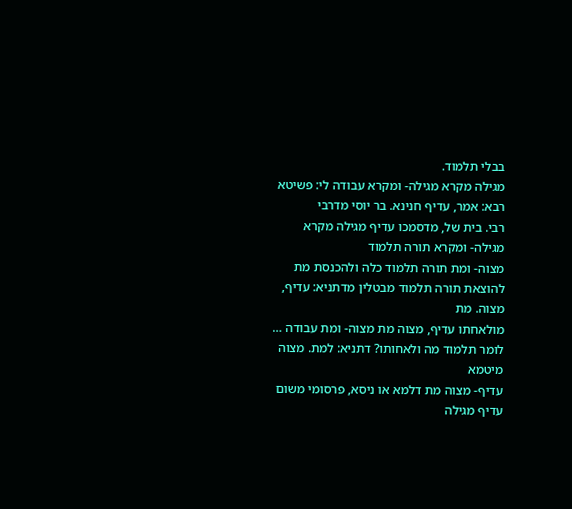בבלי תלמוד.
מגילה מקרא מגילה- ומקרא עבודה לי: פשיטא רבא: אמר, עדיף חנינא. בר יוסי מדרבי
רבי. בית של, מדסמכו עדיף מגילה מקרא מגילה- ומקרא תורה תלמוד
מצוה- ומת תורה תלמוד כלה ולהכנסת מת להוצאת תורה תלמוד מבטלין מדתניא: עדיף, מצוה. מת
מולאחתו עדיף, מצוה מת מצוה- ומת עבודה … לומר תלמוד מה ולאחותו? דתניא: למת. מצוה מיטמא
עדיף- מצוה מת דלמא או ניסא, פרסומי משום עדיף מגילה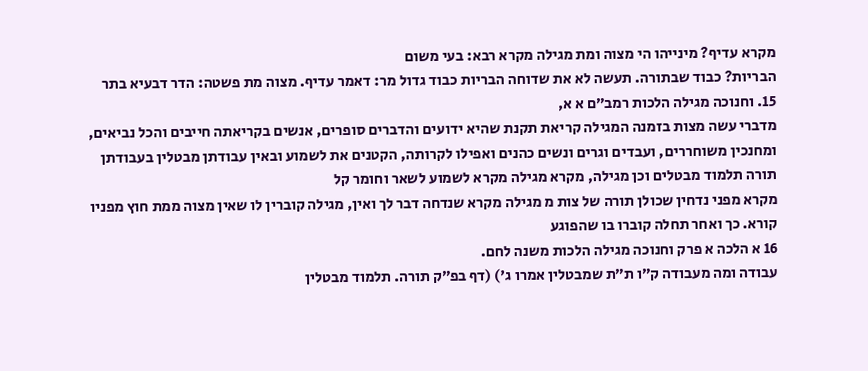מקרא עדיף? מינייהו הי מצוה ומת מגילה מקרא רבא: בעי משום
הבריות? כבוד שבתורה. תעשה לא את שדוחה הבריות כבוד גדול מר: דאמר עדיף. מצוה מת פשטה: הדר דבעיא בתר
15. וחנוכה מגילה הלכות רמב״ם א א,
מדברי עשה מצות בזמנה המגילה קריאת תקנת שהיא ידועים והדברים סופרים, אנשים בקריאתה חייבים והכל נביאים, ומחנכין משוחררים, ועבדים וגרים ונשים כהנים ואפילו לקרותה, הקטנים את לשמוע ובאין עבודתן מבטלין בעבודתן
תורה תלמוד מבטלים וכן מגילה, מקרא מגילה מקרא לשמוע לשאר וחומר קל
מקרא מפני נדחין שכולן תורה של צות מ מגילה מקרא שנדחה דבר לך ואין, מגילה קוברין לו שאין מצוה ממת חוץ מפניו
קורא. כך ואחר תחלה קוברו בו שהפוגע
16 א הלכה א פרק וחנוכה מגילה הלכות משנה לחם.
עבודה ומה מעבודה ק״ו ת״ת שמבטלין אמרו ג') (דף בפ״ק תורה. תלמוד מבטלין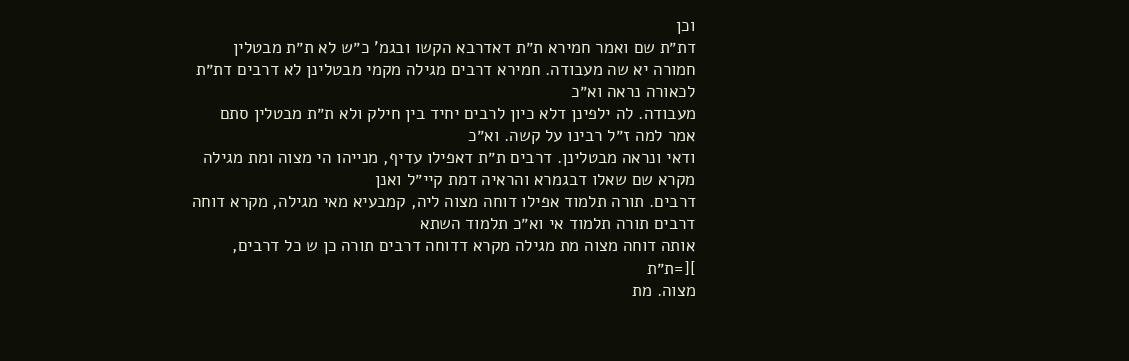וכן
דת״ת שם ואמר חמירא ת״ת דאדרבא הקשו ובגמ' כ״ש לא ת״ת מבטלין חמורה יא שה מעבודה. חמירא דרבים מגילה מקמי מבטלינן לא דרבים דת״ת לכאורה נראה וא״כ
מעבודה. לה ילפינן דלא כיון לרבים יחיד בין חילק ולא ת״ת מבטלין סתם אמר למה ז״ל רבינו על קשה. וא״כ
ודאי ונראה מבטלינן. דרבים ת״ת דאפילו עדיף, מנייהו הי מצוה ומת מגילה מקרא שם שאלו דבגמרא והראיה דמת קיי״ל ואנן
דרבים. תורה תלמוד אפילו דוחה מצוה ליה, קמבעיא מאי מגילה, מקרא דוחה דרבים תורה תלמוד אי וא״כ תלמוד השתא
אותה דוחה מצוה מת מגילה מקרא דדוחה דרבים תורה כן ש כל דרבים, ][=ת״ת
מצוה. מת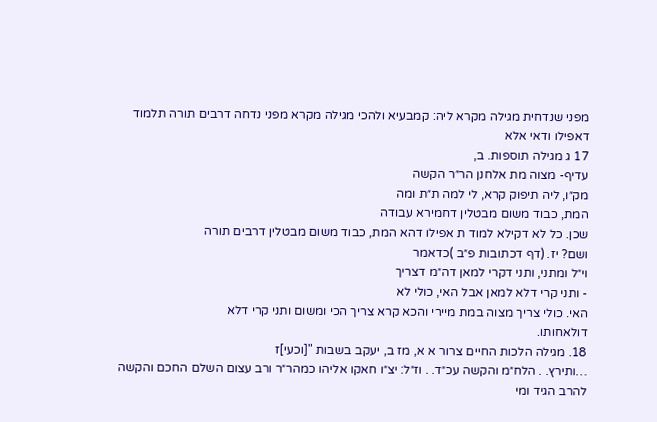מפני שנדחית מגילה מקרא ליה: קמבעיא ולהכי מגילה מקרא מפני נדחה דרבים תורה תלמוד דאפילו ודאי אלא
17 ג מגילה תוספות. ב,
עדיף- מצוה מת אלחנן הר״ר הקשה
מק״ו, ליה תיפוק קרא, לי למה ת״ת ומה
המת, כבוד משום מבטלין דחמירא עבודה
שכן. כל לא דקילא למוד ת אפילו דהא המת, כבוד משום מבטלין דרבים תורה
ושם? יז. (דף דכתובות פ״ב )כדאמר
וי״ל ומתני, ותני דקרי למאן דה״מ דצריך
- ותני קרי דלא למאן אבל האי, כולי לא
האי. כולי צריך מצוה במת מיירי והכא קרא צריך הכי ומשום ותני קרי דלא
דולאחותו.
18. מגילה הלכות החיים צרור א א, מז ב, יעקב בשבות "[וכעי]ז
…ותירץ. . הלח״מ והקשה עכ״ד. . וז״ל: יצ״ו חאקו אליהו כמהר״ר ורב עצום השלם החכם והקשה להרב הגיד ומי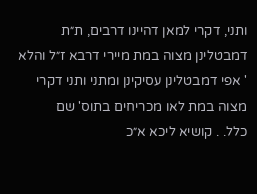ותני, דקרי למאן דהיינו דרבים, ת״ת דמבטלינן מצוה במת מיירי דרבא ז״ל והלא
' אפי דמבטלינן עסיקינן ומתני ותני דקרי מצוה במת לאו מכריחים בתוס' שם
כלל. . קושיא ליכא א״כ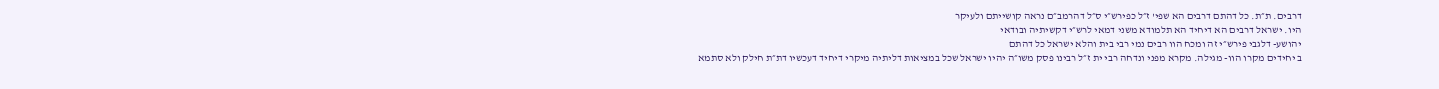דרבים. ת״ת. כל דהתם דרבים הא שפי' ז״ל כפירש״י ס״ל דהרמב״ם נראה קושייתם ולעיקר
היו. ישראל דרבים הא דיחיד הא תלמודא משני דמאי לרש״י דקשיתיה ובודאי
יהושע- דלגבי פירש״י זה ומכח הוו רבים נמי רבי בית והלא ישראל כל דהתם
ב יחידים מקרו הוו- מגילה. מקרא מפני ונדחה רבי ית ז״ל רבינו פסק משו״ה יהיו ישראל שכל במציאות דליתיה מיקרי דיחיד דעכשיו דת״ת חילק ולא סתמא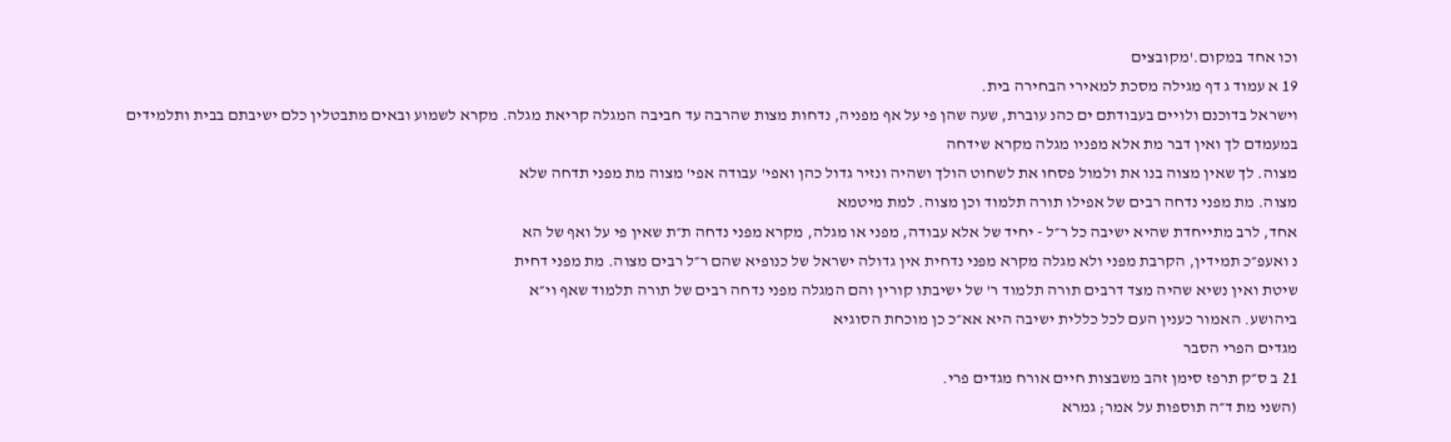וכו אחד במקום.'מקובצים
19 א עמוד ג דף מגילה מסכת למאירי הבחירה בית.
וישראל בדוכנם ולויים בעבודתם ים כהנ עוברת, שעה שהן פי על אף מפניה, נדחות מצות שהרבה עד חביבה המגלה קריאת מגלה. מקרא לשמוע ובאים מתבטלין כלם ישיבתם בבית ותלמידים במעמדם לך ואין דבר מת אלא מפניו מגלה מקרא שידחה
מצוה. לך שאין מצוה בנו את ולמול פסחו את לשחוט הולך ושהיה ונזיר גדול כהן ואפי' עבודה אפי' מצוה מת מפני תדחה שלא
מצוה. מת מפני נדחה רבים של אפילו תורה תלמוד וכן מצוה. למת מיטמא
אחד, לרב מתייחדת שהיא ישיבה כל ר״ל - יחיד של אלא עבודה, מפני או מגלה, מקרא מפני נדחה ת״ת שאין פי על ואף של הא
נ ואעפ״כ תמידין, הקרבת מפני ולא מגלה מקרא מפני נדחית אין גדולה ישראל של כנופיא שהם ר״ל רבים מצוה. מת מפני דחית
שיטת ואין נשיא שהיה מצד דרבים תורה תלמוד ר' של ישיבתו קורין והם המגלה מפני נדחה רבים של תורה תלמוד שאף וי״א
ביהושע. האמור כענין העם לכל כללית ישיבה היא אא״כ כן מוכחת הסוגיא
מגדים הפרי הסבר
21 ב ס״ק תרפז סימן זהב משבצות חיים אורח מגדים פרי.
(השני מת ד״ה תוספות על אמר; גמרא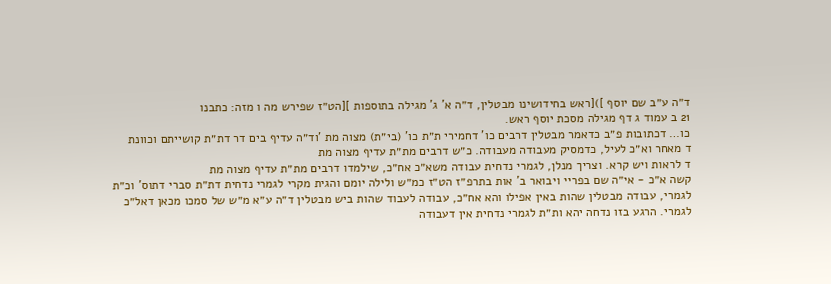ד״ה ע״ב שם יוסף ])[ראש בחידושינו מבטלין, ד״ה א' ג' מגילה בתוספות ][הט״ז שפירש מה ו מזה: כתבנו
21 ב עמוד ג דף מגילה מסכת יוסף ראש.
כו… דכתובות פ״ב כדאמר מבטלין דרבים כו' דחמירי ת״ת כו' (בי״ת) מצוה מת 'וד״ה עדיף בים דר דת״ת קושייתם וכוונת
ד מאחר וא״כ לעיל, כדמסיק מעבודה מעבודה. כ״ש דרבים מת״ת עדיף מצוה מת
ד לראות ויש קרא. וצריך מנלן, לגמרי נדחית עבודה משא״כ אח״כ, שילמדו דרבים מת״ת עדיף מצוה מת
קשה א״כ - אי״ה שם בפריי ויבואר ב' אות בתרפ״ז הט״ז כמ״ש ולילה יומם והגית מקרי לגמרי נדחית דת״ת סברי דתוס' וכ״ת
לגמרי, עבודה מבטלין שהות באין אפילו והא אח״כ, עבודה לעבוד שהות ביש מבטלין ד״ה ע״א מ״ש של סמכו מכאן דאל״כ
לגמרי. הרגע בזו נדחה יהא ות״ת לגמרי נדחית אין דעבודה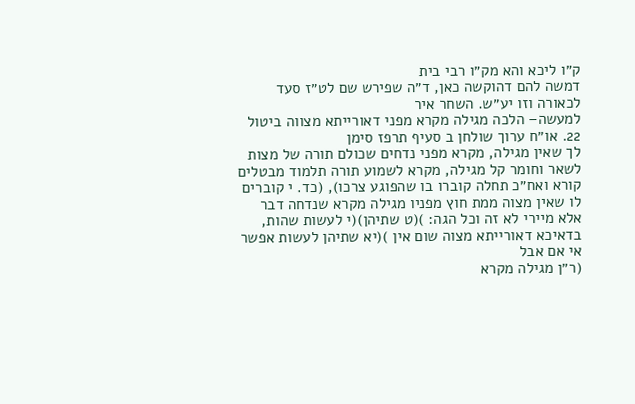ק״ו ליכא והא מק״ו רבי בית
דמשה להם דהוקשה כאן, ד״ה שפירש שם לט״ז סעד לכאורה וזו יע״ש. השחר איר
למעשה– הלכה מגילה מקרא מפני דאורייתא מצווה ביטול
22. או״ח ערוך שולחן ב סעיף תרפז סימן
לך שאין מגילה, מקרא מפני נדחים שכולם תורה של מצות לשאר וחומר קל מגילה, מקרא לשמוע תורה תלמוד מבטלים
קורא ואח״כ תחלה קוברו בו שהפוגע צרכו), (כד. י קוברים לו שאין מצוה ממת חוץ מפניו מגילה מקרא שנדחה דבר
אלא מיירי לא זה וכל הגה: )(ט שתיהן)(י לעשות שהות, בדאיכא דאורייתא מצוה שום אין )(יא שתיהן לעשות אפשר אי אם אבל
(ר״ן מגילה מקרא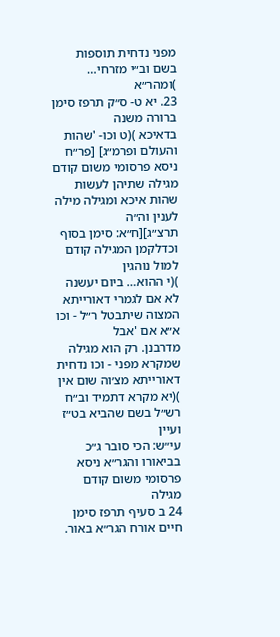מפני נדחית תוספות בשם וב״י מזרחי… )ומהר״א
23. יא ט- ס״ק תרפז סימן ברורה משנה
בדאיכא )(ט וכו- 'שהות והעולם ופרמ״ג] [פר״ח ניסא פרסומי משום קודם מגילה שתיהן לעשות שהות איכא ומגילה מילה לענין וה״ה
תרצ״ג][ח״א: סימן בסוף וכדלקמן המגילה קודם למול נוהגין
)(י ההוא… ביום יעשנה לא אם לגמרי דאורייתא המצוה שיתבטל ר״ל - וכו א״א אם 'אבל
מדרבנן. רק הוא מגילה שמקרא מפני - וכו נדחית דאורייתא מצ׳וה שום אין )(יא מקרא דתמיד וב״ח רש״ל בשם שהביא בט״ז ועיין
עי״ש: הכי סובר ג״כ בביאורו והגר״א ניסא פרסומי משום קודם מגילה
24 ב סעיף תרפז סימן חיים אורח הגר״א באור.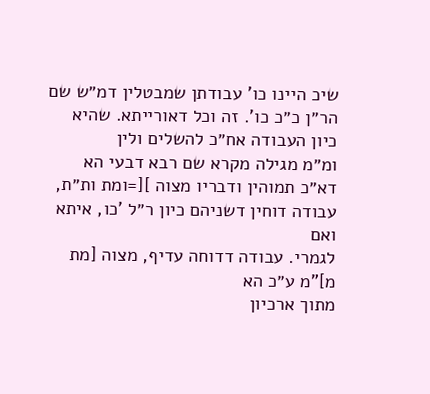שיכ היינו כו' עבודתן שמבטלין דמ״ש שם הר״ן כ״כ כו'. זה וכל דאורייתא. שהיא כיון העבודה אח״כ להשלים ולין
ומ״מ מגילה מקרא שם רבא דבעי הא דא״כ תמוהין ודבריו מצוה ][=ומת ות״ת, עבודה דוחין דשניהם כיון ר״ל 'כו, איתא ואם
לגמרי. עבודה דדוחה עדיף, מצוה [מת מ]"מ ע״כ הא
מתוך ארכיון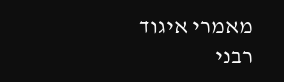מאמרי איגוד רבני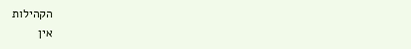הקהילות
אין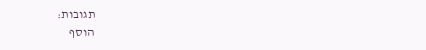תגובות:
הוסף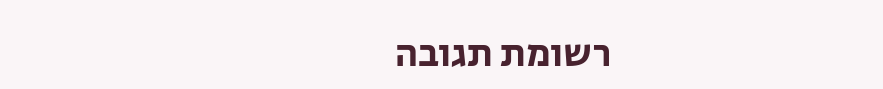רשומת תגובה